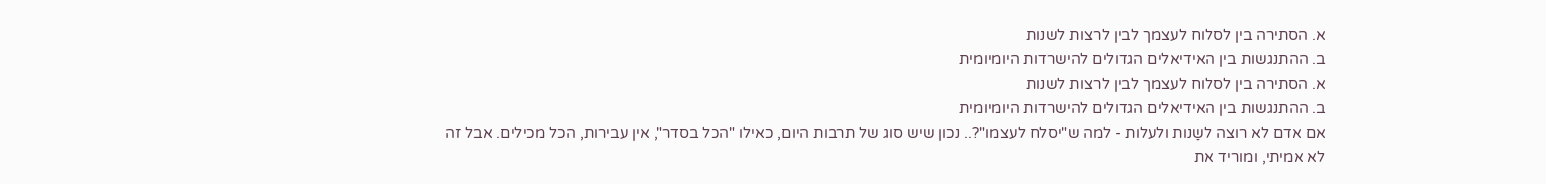א. הסתירה בין לסלוח לעצמך לבין לרצות לשנות
ב. ההתנגשות בין האידיאלים הגדולים להישרדות היומיומית
א. הסתירה בין לסלוח לעצמך לבין לרצות לשנות
ב. ההתנגשות בין האידיאלים הגדולים להישרדות היומיומית
אם אדם לא רוצה לשַנות ולעלות - למה ש"יסלח לעצמו"?.. נכון שיש סוג של תרבות היום, כאילו "הכל בסדר", אין עבירות, הכל מכילים. אבל זה לא אמיתי, ומוריד את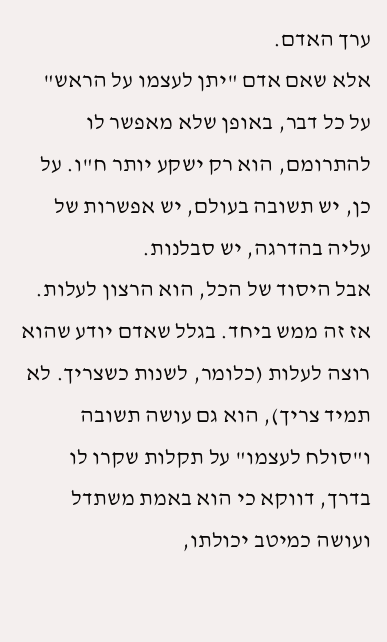ערך האדם.
אלא שאם אדם "יתן לעצמו על הראש" על כל דבר, באופן שלא מאפשר לו להתרומם, הוא רק ישקע יותר ח"ו. על כן, יש תשובה בעולם, יש אפשרות של עליה בהדרגה, יש סבלנות.
אבל היסוד של הכל, הוא הרצון לעלות. אז זה ממש ביחד. בגלל שאדם יודע שהוא רוצה לעלות (כלומר, לשנות כשצריך. לא תמיד צריך), הוא גם עושה תשובה ו"סולח לעצמו" על תקלות שקרו לו בדרך, דווקא כי הוא באמת משתדל ועושה כמיטב יכולתו,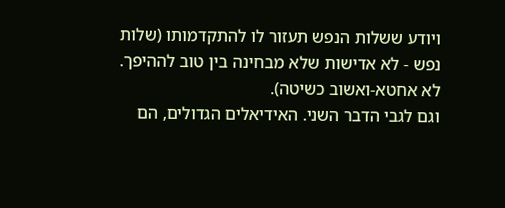ויודע ששלות הנפש תעזור לו להתקדמותו (שלות נפש - לא אדישות שלא מבחינה בין טוב לההיפך. לא אחטא-ואשוב כשיטה).
וגם לגבי הדבר השני. האידיאלים הגדולים, הם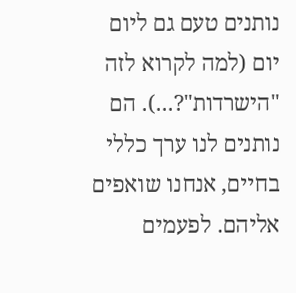נותנים טעם גם ליום יום (למה לקרוא לזה "הישרדות"?...). הם נותנים לנו ערך כללי בחיים, אנחנו שואפים אליהם. לפעמים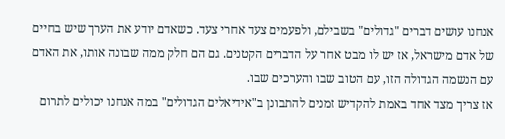אנחנו עושים דברים "גדולים" בשבילם, ולפעמים צעד אחרי צעד. כשאדם יודע את הערך שיש בחיים של אדם מישראל, אז יש לו מבט אחר על הדברים הקטנים. גם הם חלק ממה שבונה אותו, את האדם עם הנשמה הגדולה הזו, עם הטוב שבו והערכים שבו.
אז צריך מצד אחד באמת להקדיש זמנים להתבונן ב"אידיאלים הגדולים" במה אנחנו יכולים לתרום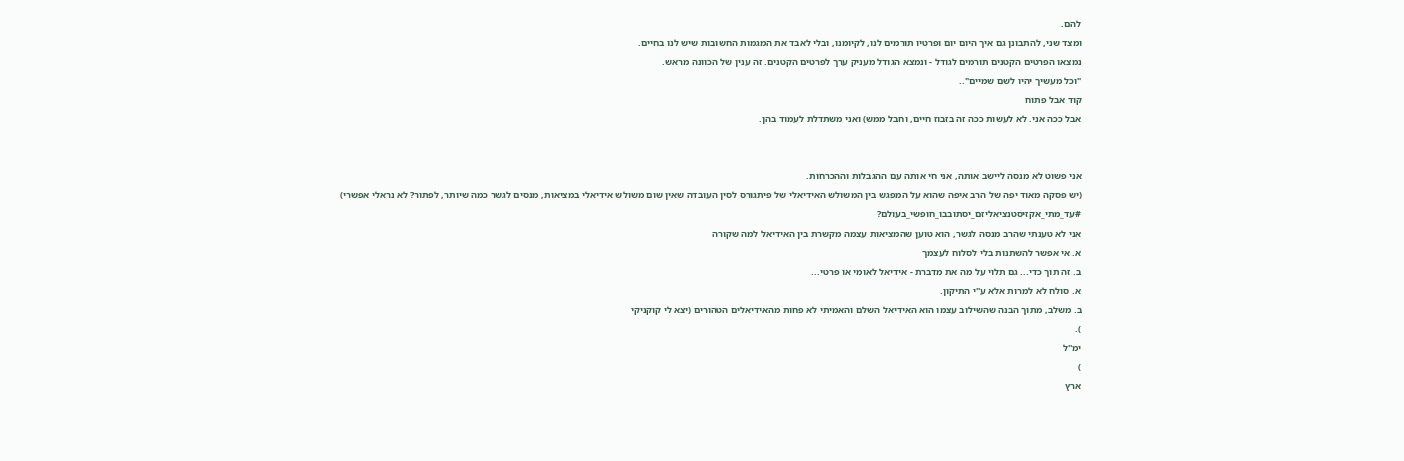להם.
ומצד שני, להתבונן גם איך היום יום ופרטיו תורמים לנו, לקיומנו, ובלי לאבד את המגמות החשובות שיש לנו בחיים.
נמצאו הפרטים הקטנים תורמים לגודל - ונמצא הגודל מעניק ערך לפרטים הקטנים. זה ענין של הכוונה מראש.
"וכל מעשיך יהיו לשם שמיים"..
קוד אבל פתוח
אבל ככה אני. לא לעשות ככה זה בזבוז חיים, וחבל ממש) ואני משתדלת לעמוד בהן.


אני פשוט לא מנסה ליישב אותה, אני חי אותה עם ההגבלות וההכרחות.
(יש פסקה מאוד יפה של הרב איפה שהוא על המפגש בין המשולש האידיאלי של פיתגורס לסין העובדה שאין שום משולש אידיאלי במציאות, מנסים לגשר כמה שיותר, לפתור? לא נראלי אפשרי)
#עד_מתי_אקזיסטנציאליזם_יסתובבו_חופשי_בעולם?
אני לא טענתי שהרב מנסה לגשר, הוא טוען שהמציאות עצמה מקשרת בין האידיאל למה שקורה
א. אי אפשר להשתנות בלי לסלוח לעצמך
ב. זה תוך כדי... גם תלוי על מה את מדברת - אידיאל לאומי או פרטי...
א. סולח לא למרות אלא ע''י התיקון.
ב. משלב, מתוך הבנה שהשילוב עצמו הוא האידיאל השלם והאמיתי לא פחות מהאידיאלים הטהורים (יצא לי קוקניקי
).
ימ''ל
)
ארץ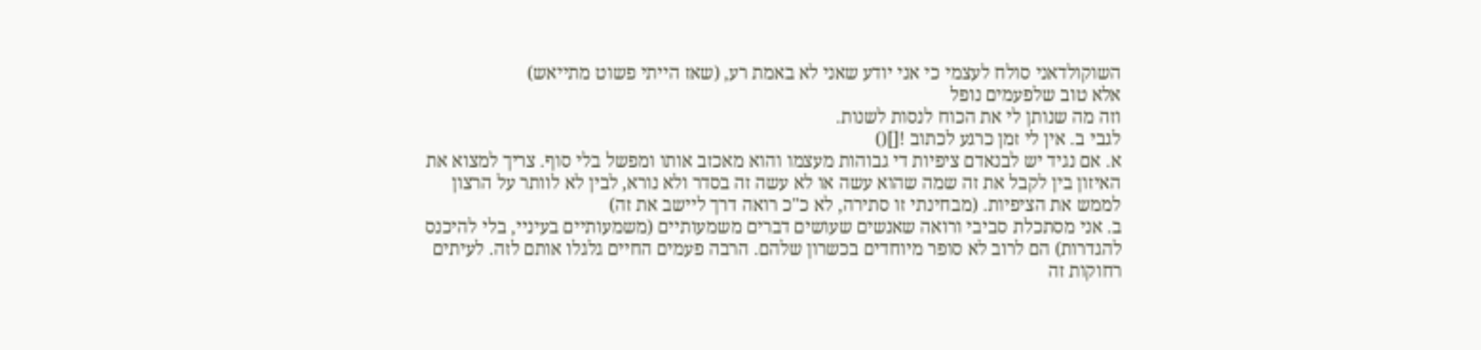השוקולדאני סולח לעצמי כי אני יודע שאני לא באמת רע, (שאז הייתי פשוט מתייאש)
אלא טוב שלפעמים נופל
וזה מה שנותן לי את הכוח לנסות לשנות.
לגבי ב. אין לי זמן כרגע לכתוב ![]()
א. אם נגיד יש לבנאדם ציפיות די גבוהות מעצמו והוא מאכזב אותו ומפשל בלי סוף. צריך למצוא את האיזון בין לקבל את זה שמה שהוא עשה או לא עשה זה בסדר ולא נורא, לבין לא לוותר על הרצון לממש את הציפיות. (מבחינתי זו סתירה, לא כ"כ רואה דרך ליישב את זה)
ב. אני מסתכלת סביבי ורואה שאנשים שעושים דברים משמעותיים (משמעותיים בעיניי, בלי להיכנס להגדרות) הם לרוב לא סופר מיוחדים בכשרון שלהם. הרבה פעמים החיים גלגלו אותם לזה. לעיתים רחוקות זה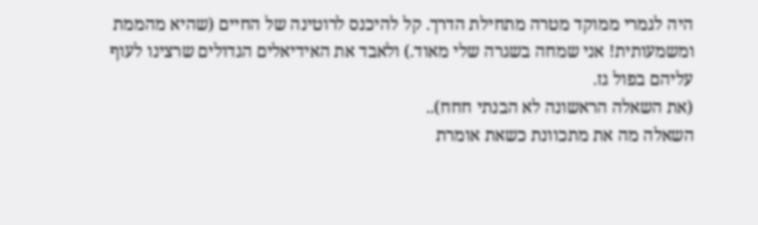היה לגמרי ממוקד מטרה מתחילת הדרך. קל להיכנס לרוטינה של החיים (שהיא מהממת ומשמעותית! אני שמחה בשגרה שלי מאוד.) ולאבד את האידיאלים הגדולים שרצינו לעוף עליהם בפול גז.
(את השאלה הראשונה לא הבנתי חחח)..
השאלה מה את מתכוונת כשאת אומרת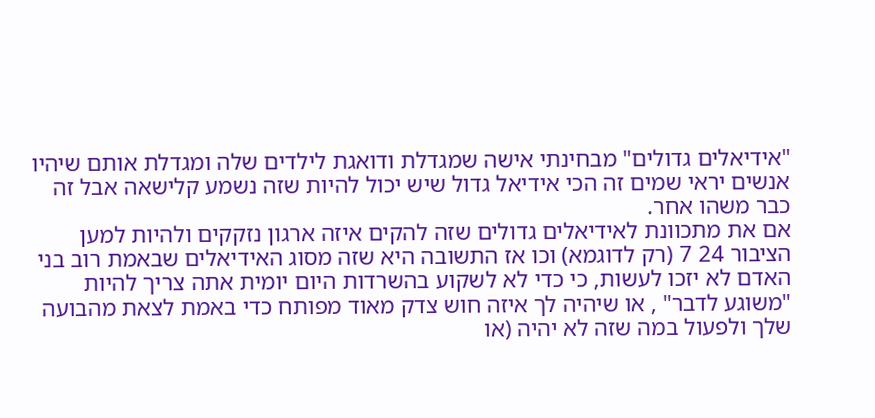"אידיאלים גדולים" מבחינתי אישה שמגדלת ודואגת לילדים שלה ומגדלת אותם שיהיו אנשים יראי שמים זה הכי אידיאל גדול שיש יכול להיות שזה נשמע קלישאה אבל זה כבר משהו אחר.
אם את מתכוונת לאידיאלים גדולים שזה להקים איזה ארגון נזקקים ולהיות למען הציבור 24 7 (רק לדוגמא) וכו אז התשובה היא שזה מסוג האידיאלים שבאמת רוב בני האדם לא יזכו לעשות, כי כדי לא לשקוע בהשרדות היום יומית אתה צריך להיות "משוגע לדבר" , או שיהיה לך איזה חוש צדק מאוד מפותח כדי באמת לצאת מהבועה שלך ולפעול במה שזה לא יהיה (או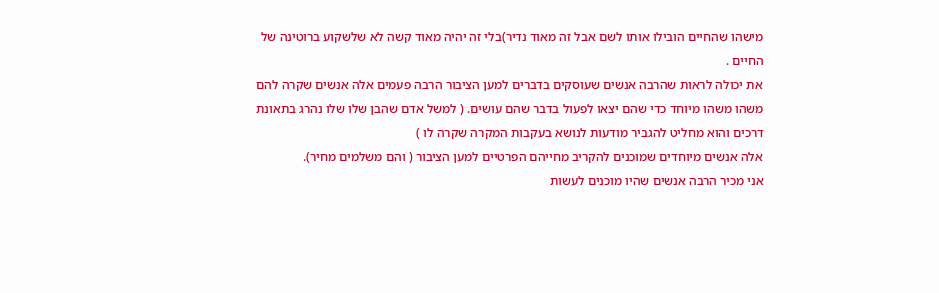מישהו שהחיים הובילו אותו לשם אבל זה מאוד נדיר)בלי זה יהיה מאוד קשה לא שלשקוע ברוטינה של החיים .
את יכולה לראות שהרבה אנשים שעוסקים בדברים למען הציבור הרבה פעמים אלה אנשים שקרה להם משהו משהו מיוחד כדי שהם יצאו לפעול בדבר שהם עושים. ( למשל אדם שהבן שלו שלו נהרג בתאונת דרכים והוא מחליט להגביר מודעות לנושא בעקבות המקרה שקרה לו )
אלה אנשים מיוחדים שמוכנים להקריב מחייהם הפרטיים למען הציבור ( והם משלמים מחיר).
אני מכיר הרבה אנשים שהיו מוכנים לעשות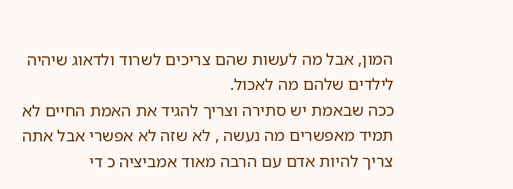המון, אבל מה לעשות שהם צריכים לשרוד ולדאוג שיהיה לילדים שלהם מה לאכול.
ככה שבאמת יש סתירה וצריך להגיד את האמת החיים לא תמיד מאפשרים מה נעשה , לא שזה לא אפשרי אבל אתה צריך להיות אדם עם הרבה מאוד אמביציה כ די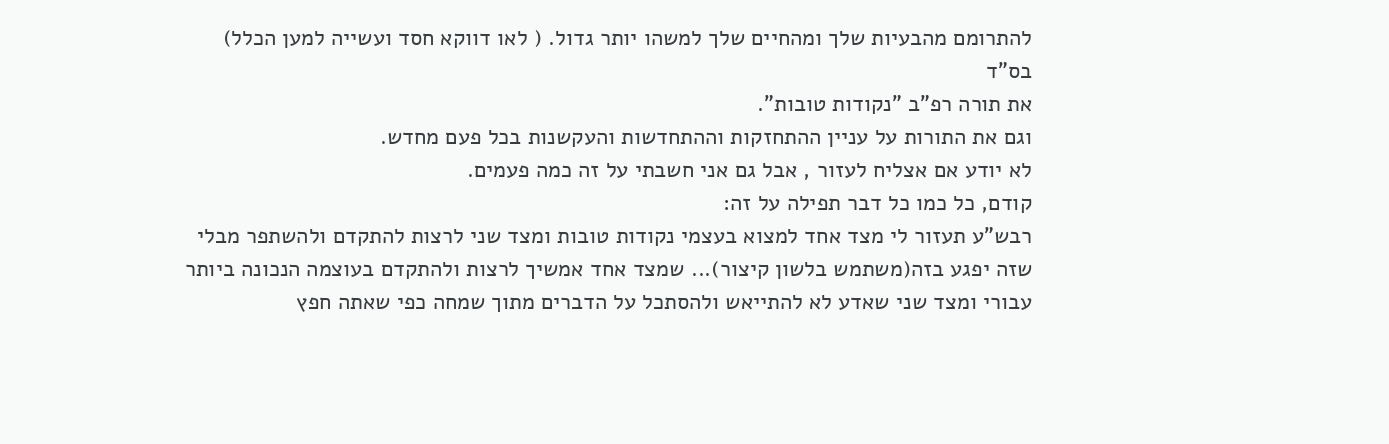להתרומם מהבעיות שלך ומהחיים שלך למשהו יותר גדול. ( לאו דווקא חסד ועשייה למען הכלל)
בס"ד
את תורה רפ"ב "נקודות טובות".
וגם את התורות על עניין ההתחזקות וההתחדשות והעקשנות בכל פעם מחדש.
לא יודע אם אצליח לעזור , אבל גם אני חשבתי על זה כמה פעמים.
קודם, כל כמו כל דבר תפילה על זה:
רבש"ע תעזור לי מצד אחד למצוא בעצמי נקודות טובות ומצד שני לרצות להתקדם ולהשתפר מבלי שזה יפגע בזה(משתמש בלשון קיצור)... שמצד אחד אמשיך לרצות ולהתקדם בעוצמה הנכונה ביותר עבורי ומצד שני שאדע לא להתייאש ולהסתכל על הדברים מתוך שמחה כפי שאתה חפץ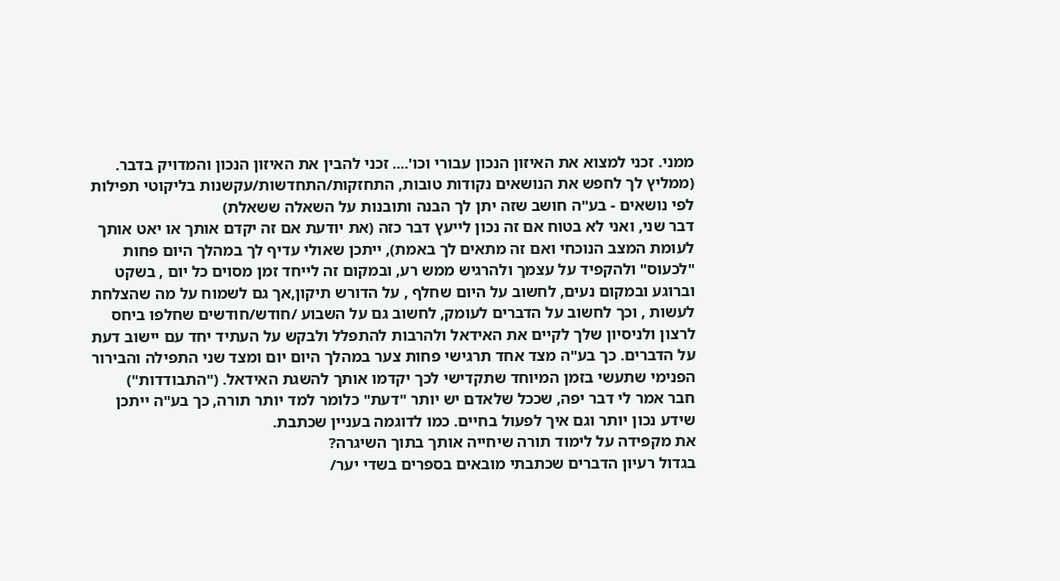ממני. זכני למצוא את האיזון הנכון עבורי וכו'.... זכני להבין את האיזון הנכון והמדויק בדבר.
(ממליץ לך לחפש את הנושאים נקודות טובות, התחזקות/התחדשות/עקשנות בליקוטי תפילות לפי נושאים - בע"ה חושב שזה יתן לך הבנה ותובנות על השאלה ששאלת)
דבר שני, ואני לא בטוח אם זה נכון לייעץ דבר כזה (את יודעת אם זה יקדם אותך או יאט אותך לעומת המצב הנוכחי ואם זה מתאים לך באמת), ייתכן שאולי עדיף לך במהלך היום פחות "לכעוס" ולהקפיד על עצמך ולהרגיש ממש רע, ובמקום זה לייחד זמן מסוים כל יום , בשקט וברוגע ובמקום נעים, לחשוב על היום שחלף , על הדורש תיקון,אך גם לשמוח על מה שהצלחת לעשות , וכך לחשוב על הדברים לעומק, לחשוב גם על השבוע /חודש/חודשים שחלפו ביחס לרצון ולניסיון שלך לקיים את האידאל ולהרבות להתפלל ולבקש על העתיד יחד עם יישוב דעת על הדברים. כך בע"ה מצד אחד תרגישי פחות צער במהלך היום יום ומצד שני התפילה והבירור הפנימי שתעשי בזמן המיוחד שתקדישי לכך יקדמו אותך להשגת האידאל. ("התבודדות")
חבר אמר לי דבר יפה, שככל שלאדם יש יותר "דעת" כלומר למד יותר תורה, כך בע"ה ייתכן שידע נכון יותר וגם איך לפעול בחיים. כמו לדוגמה בעניין שכתבת.
את מקפידה על לימוד תורה שיחייה אותך בתוך השיגרה?
בגדול רעיון הדברים שכתבתי מובאים בספרים בשדי יער/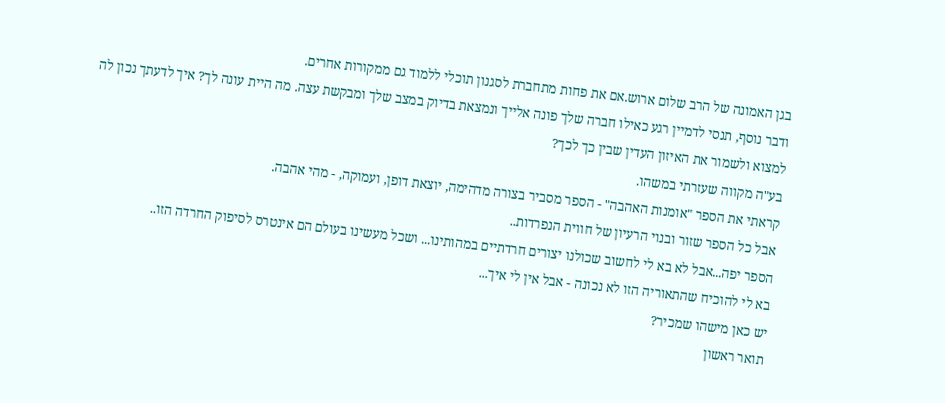בגן האמונה של הרב שלום ארוש.אם את פחות מתחברת לסגנון תוכלי ללמוד גם ממקורות אחרים.
ודבר נוסף, תנסי לדמיין רגע כאילו חברה שלך פונה אלייך ונמצאת בדיוק במצב שלך ומבקשת עצה. מה היית עונה לך? איך לדעתך נכון לה למצוא ולשמור את האיזון העדין שבין כך לכך?
בע"ה מקווה שעזרתי במשהו.
קראתי את הספר "אומנות האהבה" - הספר מסביר בצורה מדהימה, יוצאת דופן, ועמוקה, - מהי אהבה.
אבל כל הספר שזור ובנוי הרעיון של חווית הנפרדות..
הספר יפה...אבל לא בא לי לחשוב שכולנו יצורים חרדתיים במהותינו... ושכל מעשינו בעולם הם אינטרס לסיפוק החרדה הזו..
בא לי להוכיח שהתאוריה הזו לא נכונה - אבל אין לי איך...
יש כאן מישהו שמכיר?
תואר ראשון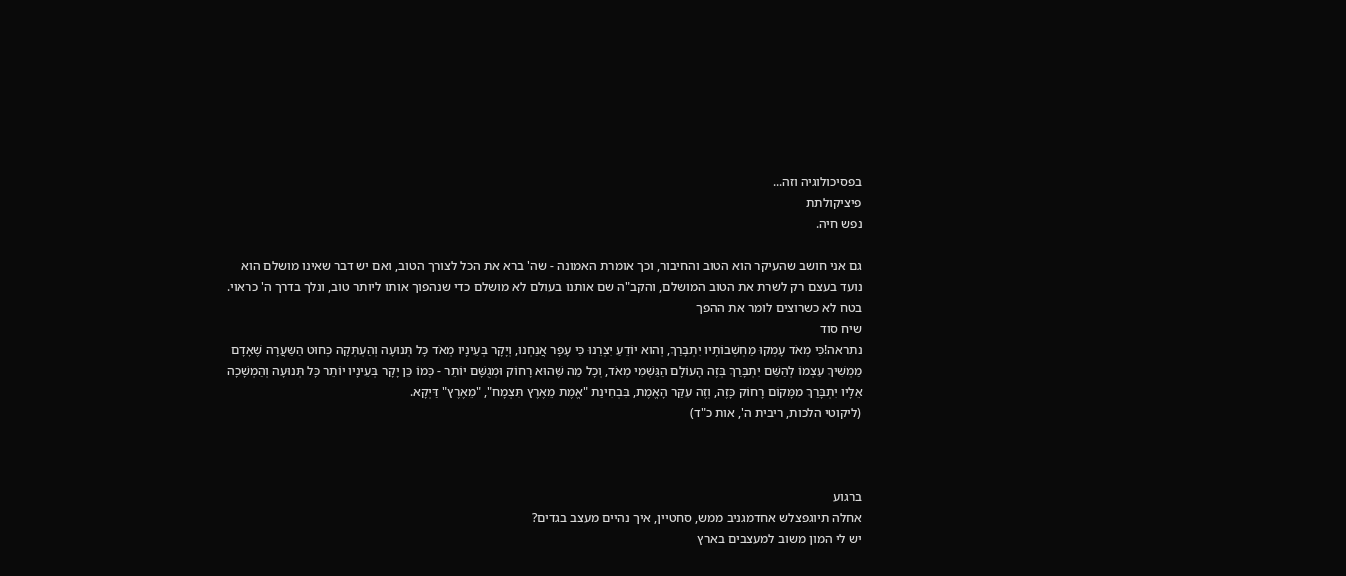בפסיכולוגיה וזה...
פיציקולתת
נפש חיה.

גם אני חושב שהעיקר הוא הטוב והחיבור, וכך אומרת האמונה - שה' ברא את הכל לצורך הטוב, ואם יש דבר שאינו מושלם הוא נועד בעצם רק לשרת את הטוב המושלם, והקב"ה שם אותנו בעולם לא מושלם כדי שנהפוך אותו ליותר טוב, ונלך בדרך ה' כראוי.
בטח לא כשרוצים לומר את ההפך
שיח סוד
נתראה!כִּי מְאֹד עָמְקוּ מַחְשְׁבוֹתָיו יִתְבָּרַךְ, וְהוא יוֹדֵעַ יִצְרֵנוּ כִּי עָפָר אֲנַחְנוּ, וְיָקָר בְּעֵינָיו מְאֹד כָּל תְּנוּעָה וְהַעְתְּקָה כְּחוּט הַשַּעֲרָה שֶׁאָדָם מַמְשִׁיךְ עַצְמוֹ לְהַשֵּׁם יִתְבָּרַךְ בְּזֶה הָעוֹלָם הַגַּשְׁמִי מְאֹד, וְכָל מַה שֶּׁהוּא רָחוֹק וּמְגֻשָּׁם יוֹתֵר - כְּמוֹ כֵּן יָקָר בְּעֵינָיו יוֹתֵר כָּל תְּנוּעָה וְהַמְשָׁכָה אֵלָיו יִתְבָּרַךְ מִמָּקוֹם רָחוֹק כָּזֶה, וְזֶה עִקַּר הָאֱמֶת, בִּבְחִינַת "אֱמֶת מֵאֶרֶץ תִּצְמָח", "מֵאֶרֶץ" דַּיְקָא.
(ליקוטי הלכות, ריבית ה', אות כ"ד)



ברגוע
אחלה תיוגפצלש אחדמגניב ממש, סחטיין, איך נהיים מעצב בגדים?
יש לי המון משוב למעצבים בארץ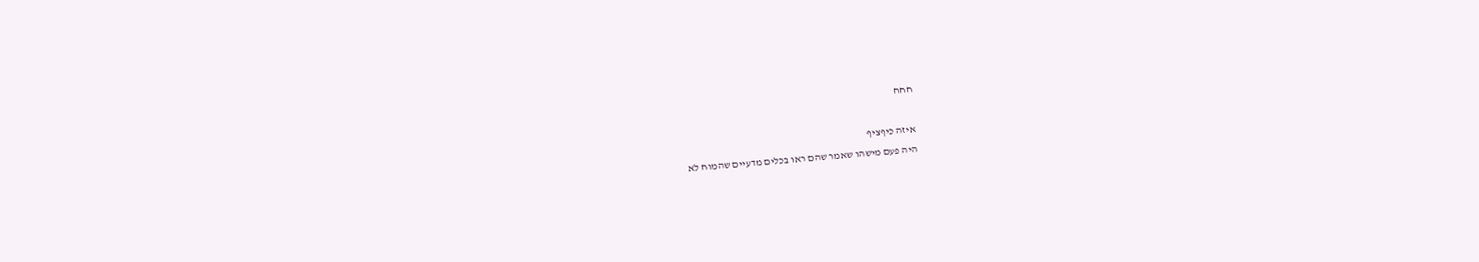חחח

איזה כיףציף
היה פעם מישהו שאמר שהם ראו בכלים מדעיים שהמוח לא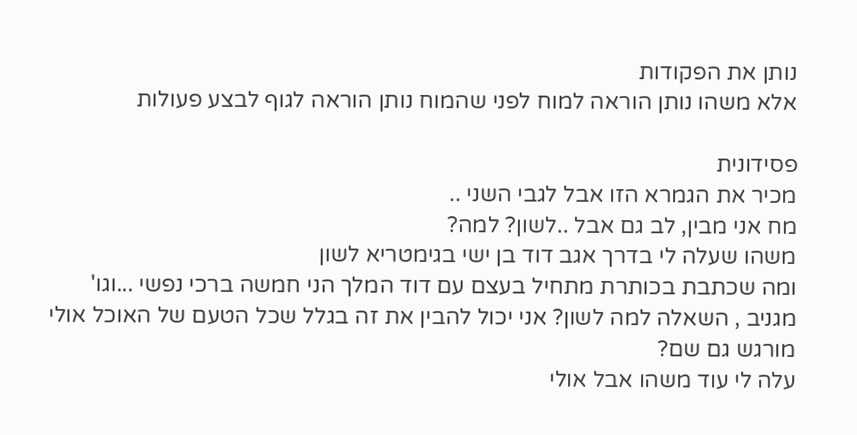נותן את הפקודות
אלא משהו נותן הוראה למוח לפני שהמוח נותן הוראה לגוף לבצע פעולות

פסידונית
מכיר את הגמרא הזו אבל לגבי השני ..
מח אני מבין, לב גם אבל ..לשון? למה?
משהו שעלה לי בדרך אגב דוד בן ישי בגימטריא לשון
ומה שכתבת בכותרת מתחיל בעצם עם דוד המלך הני חמשה ברכי נפשי ...וגו'
מגניב , השאלה למה לשון? אני יכול להבין את זה בגלל שכל הטעם של האוכל אולי מורגש גם שם?
עלה לי עוד משהו אבל אולי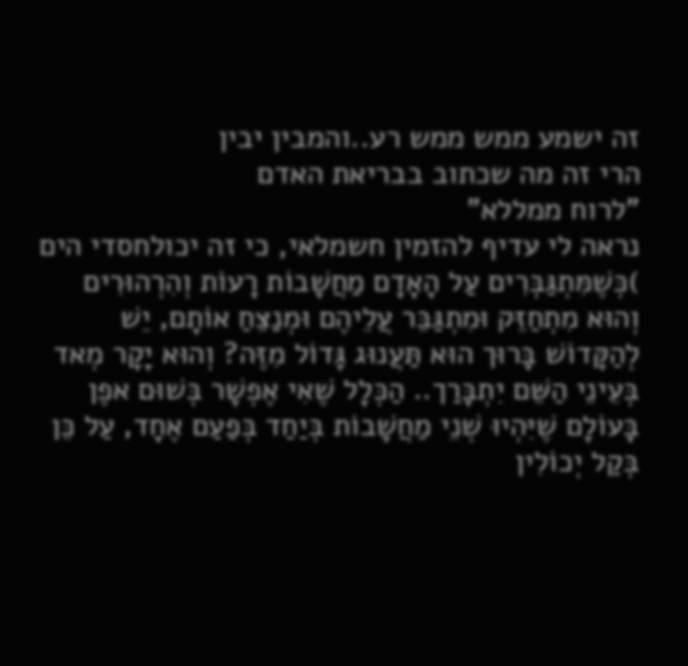זה ישמע ממש ממש רע..והמבין יבין
הרי זה מה שכתוב בבריאת האדם
"לרוח ממללא"
נראה לי עדיף להזמין חשמלאי, כי זה יכולחסדי הים
)כְּשֶׁמִּתְגַּבְּרִים עַל הָאָדָם מַחֲשָׁבוֹת רָעוֹת וְהִרְהוּרִים וְהוּא מִתְחַזֵּק וּמִתְגַּבֵּר עֲלֵיהֶם וּמְנַצֵּחַ אוֹתָם, יֵשׁ לְהַקָּדוֹשׁ בָּרוּך הוּא תַּעֲנוּג גָּדוֹל מִזֶּה? וְהוּא יָקָר מְאד בְּעֵינֵי הַשֵּׁם יִתְבָּרַך.. הַכְּלָל שֶׁאִי אֶפְשָׁר בְּשׁוּם אפֶן בָּעוֹלָם שֶׁיִּהְיוּ שְׁנֵי מַחֲשָׁבוֹת בְּיַחַד בְּפַעַם אֶחָד, עַל כֵּן בְּקַל יְכוֹלִין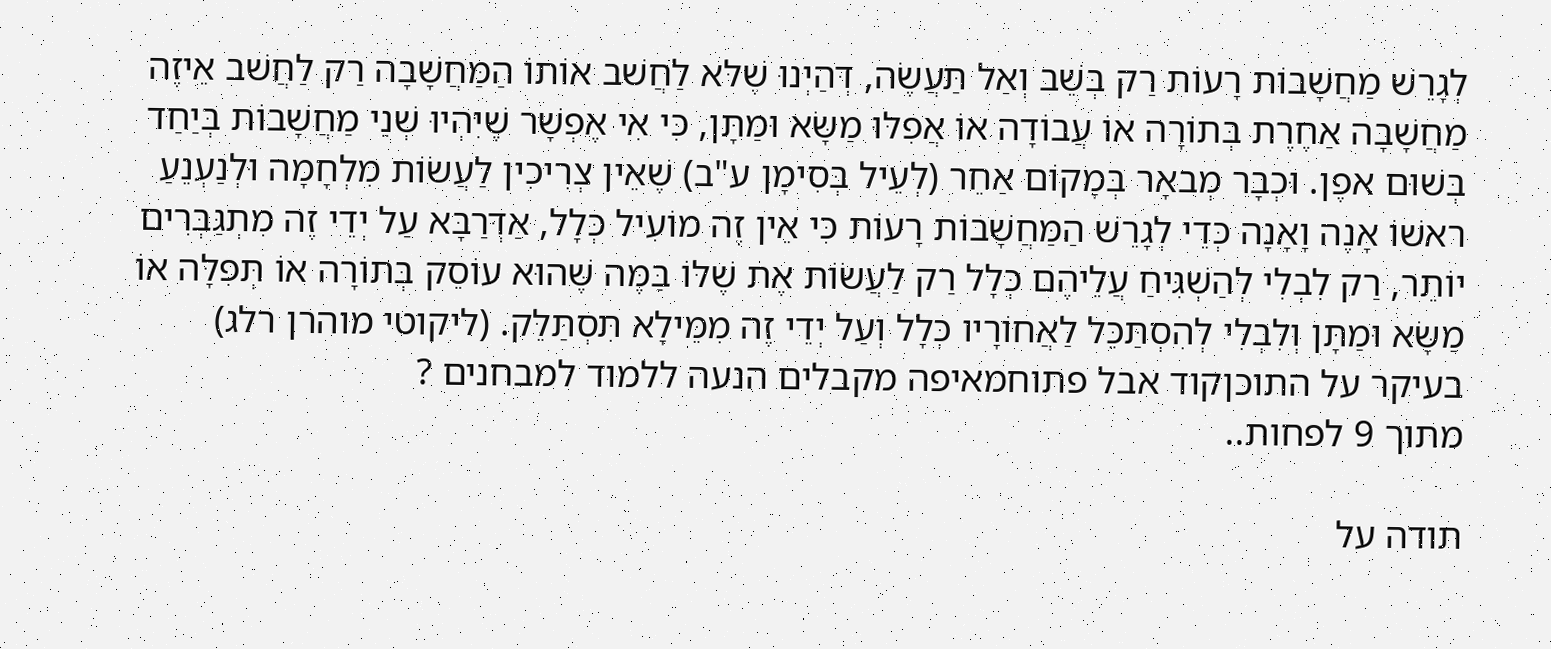לְגָרֵשׁ מַחֲשָׁבוֹת רָעוֹת רַק בְּשֵׁב וְאַל תַּעֲשֶׂה, דְּהַיְנוּ שֶׁלּא לַחֲשׁב אוֹתוֹ הַמַּחֲשָׁבָה רַק לַחֲשׁב אֵיזֶה מַחֲשָׁבָה אַחֶרֶת בְּתוֹרָה אוֹ עֲבוֹדָה אוֹ אֲפִלּוּ מַשָּׂא וּמַתָּן, כִּי אִי אֶפְשָׁר שֶׁיִּהְיוּ שְׁנֵי מַחֲשָׁבוֹת בְּיַחַד בְּשׁוּם אפֶן. וּכְבָר מְבאָר בְּמָקוֹם אַחֵר (לְעֵיל בְּסִימָן ע"ב) שֶׁאֵין צְרִיכִין לַעֲשׂוֹת מִלְחָמָה וּלְנַעְנֵעַ ראשׁוֹ אָנֶה וָאָנָה כְּדֵי לְגָרֵשׁ הַמַּחֲשָׁבוֹת רָעוֹת כִּי אֵין זֶה מוֹעִיל כְּלָל, אַדְּרַבָּא עַל יְדֵי זֶה מִתְגַּבְּרִים יוֹתֵר, רַק לִבְלִי לְהַשְׁגִּיחַ עֲלֵיהֶם כְּלָל רַק לַעֲשׂוֹת אֶת שֶׁלּוֹ בַּמֶּה שֶּׁהוּא עוֹסֵק בְּתוֹרָה אוֹ תְּפִלָּה אוֹ מַשָּׂא וּמַתָּן וְלִבְלִי לְהִסְתַּכֵּל לַאֲחוֹרָיו כְּלָל וְעַל יְדֵי זֶה מִמֵּילָא תִּסְתַּלֵּק. (ליקוטי מוהרן רלג)
בעיקר על התוכןקוד אבל פתוחמאיפה מקבלים הנעה ללמוד למבחנים ?
מתוך 9 לפחות..

תודה על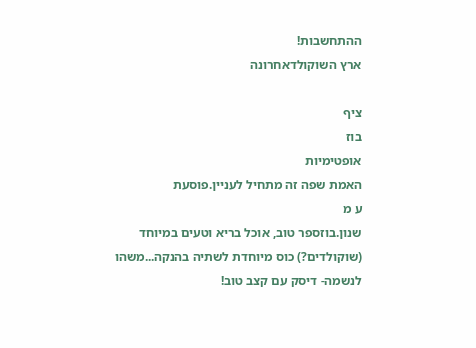ההתחשבות!
ארץ השוקולדאחרונה

ציף
בוז
אופטימיות
האמת שפה זה מתחיל לעניין.פוסעת
ע מ
שנון.בוזספר טוב, אוכל בריא וטעים במיוחד (שוקולדים?) כוס מיוחדת לשתיה בהנקה...משהו לנשמה- דיסק עם קצב טוב!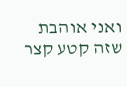ואני אוהבת שזה קטע קצר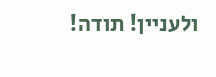ולעניין! תודה!